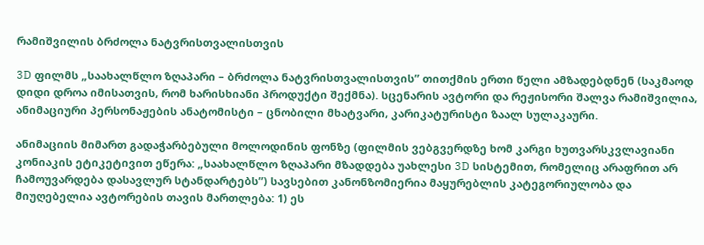რამიშვილის ბრძოლა ნატვრისთვალისთვის

3D ფილმს „საახალწლო ზღაპარი – ბრძოლა ნატვრისთვალისთვის” თითქმის ერთი წელი ამზადებდნენ (საკმაოდ დიდი დროა იმისათვის, რომ ხარისხიანი პროდუქტი შექმნა). სცენარის ავტორი და რეჟისორი შალვა რამიშვილია, ანიმაციური პერსონაჟების ანატომისტი – ცნობილი მხატვარი, კარიკატურისტი ზაალ სულაკაური.

ანიმაციის მიმართ გადაჭარბებული მოლოდინის ფონზე (ფილმის ვებგვერდზე ხომ კარგი ხუთვარსკვლავიანი კონიაკის ეტიკეტივით ეწერა: „საახალწლო ზღაპარი მზადდება უახლესი 3D სისტემით, რომელიც არაფრით არ ჩამოუვარდება დასავლურ სტანდარტებს”) სავსებით კანონზომიერია მაყურებლის კატეგორიულობა და მიუღებელია ავტორების თავის მართლება: 1) ეს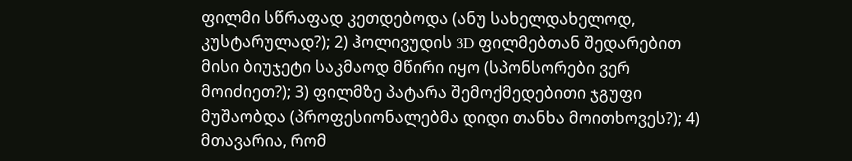ფილმი სწრაფად კეთდებოდა (ანუ სახელდახელოდ, კუსტარულად?); 2) ჰოლივუდის 3D ფილმებთან შედარებით მისი ბიუჯეტი საკმაოდ მწირი იყო (სპონსორები ვერ მოიძიეთ?); 3) ფილმზე პატარა შემოქმედებითი ჯგუფი მუშაობდა (პროფესიონალებმა დიდი თანხა მოითხოვეს?); 4) მთავარია, რომ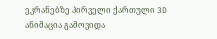ეკრანებზე პირველი ქართული 3D ანიმაცია გამოვიდა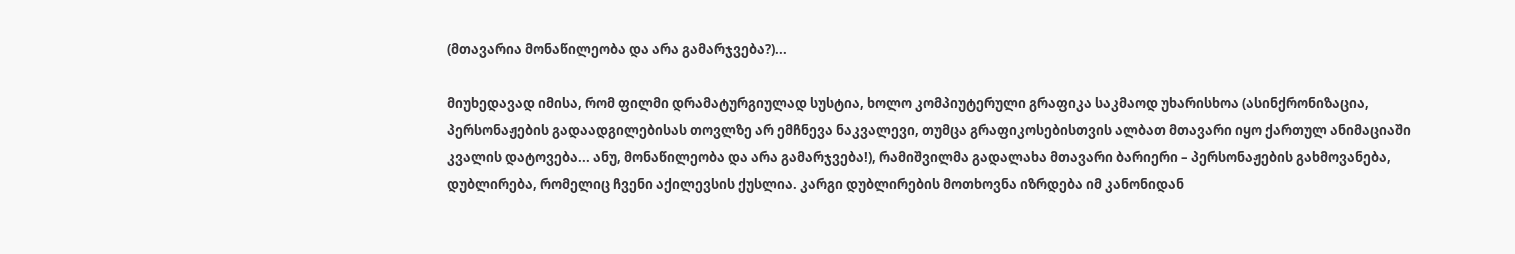(მთავარია მონაწილეობა და არა გამარჯვება?)...

მიუხედავად იმისა, რომ ფილმი დრამატურგიულად სუსტია, ხოლო კომპიუტერული გრაფიკა საკმაოდ უხარისხოა (ასინქრონიზაცია, პერსონაჟების გადაადგილებისას თოვლზე არ ემჩნევა ნაკვალევი, თუმცა გრაფიკოსებისთვის ალბათ მთავარი იყო ქართულ ანიმაციაში კვალის დატოვება... ანუ, მონაწილეობა და არა გამარჯვება!), რამიშვილმა გადალახა მთავარი ბარიერი – პერსონაჟების გახმოვანება, დუბლირება, რომელიც ჩვენი აქილევსის ქუსლია. კარგი დუბლირების მოთხოვნა იზრდება იმ კანონიდან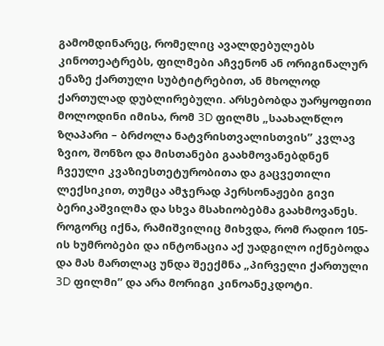გამომდინარეც, რომელიც ავალდებულებს კინოთეატრებს, ფილმები აჩვენონ ან ორიგინალურ ენაზე ქართული სუბტიტრებით, ან მხოლოდ ქართულად დუბლირებული. არსებობდა უარყოფითი მოლოდინი იმისა, რომ 3D ფილმს „საახალწლო ზღაპარი – ბრძოლა ნატვრისთვალისთვის” კვლავ ზვიო, შონზო და მისთანები გაახმოვანებდნენ ჩვეული კვაზიესთეტურობითა და გაცვეთილი ლექსიკით, თუმცა ამჯერად პერსონაჟები გივი ბერიკაშვილმა და სხვა მსახიობებმა გაახმოვანეს. როგორც იქნა, რამიშვილიც მიხვდა, რომ რადიო 105-ის ხუმრობები და ინტონაცია აქ უადგილო იქნებოდა და მას მართლაც უნდა შეექმნა „პირველი ქართული 3D ფილმი” და არა მორიგი კინოანეკდოტი.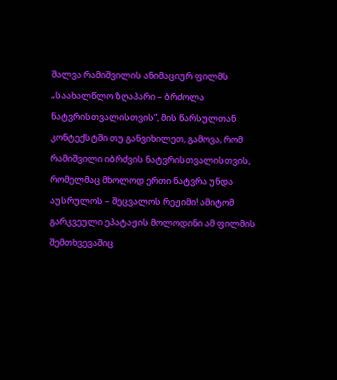შალვა რამიშვილის ანიმაციურ ფილმს „საახალწლო ზღაპარი – ბრძოლა ნატვრისთვალისთვის”, მის წარსულთან კონტექსტში თუ განვიხილეთ, გამოვა, რომ რამიშვილი იბრძვის ნატვრისთვალისთვის, რომელმაც მხოლოდ ერთი ნატვრა უნდა აუსრულოს – შეცვალოს რეჟიმი! ამიტომ გარკვეული ეპატაჟის მოლოდინი ამ ფილმის შემთხვევაშიც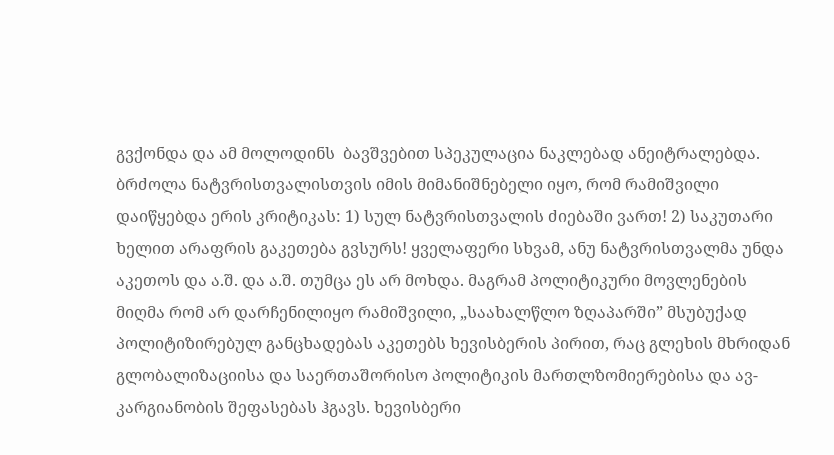გვქონდა და ამ მოლოდინს  ბავშვებით სპეკულაცია ნაკლებად ანეიტრალებდა. ბრძოლა ნატვრისთვალისთვის იმის მიმანიშნებელი იყო, რომ რამიშვილი დაიწყებდა ერის კრიტიკას: 1) სულ ნატვრისთვალის ძიებაში ვართ! 2) საკუთარი ხელით არაფრის გაკეთება გვსურს! ყველაფერი სხვამ, ანუ ნატვრისთვალმა უნდა აკეთოს და ა.შ. და ა.შ. თუმცა ეს არ მოხდა. მაგრამ პოლიტიკური მოვლენების მიღმა რომ არ დარჩენილიყო რამიშვილი, „საახალწლო ზღაპარში” მსუბუქად პოლიტიზირებულ განცხადებას აკეთებს ხევისბერის პირით, რაც გლეხის მხრიდან გლობალიზაციისა და საერთაშორისო პოლიტიკის მართლზომიერებისა და ავ-კარგიანობის შეფასებას ჰგავს. ხევისბერი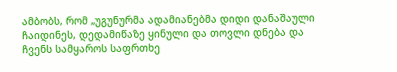ამბობს, რომ „უგუნურმა ადამიანებმა დიდი დანაშაული ჩაიდინეს, დედამიწაზე ყინული და თოვლი დნება და ჩვენს სამყაროს საფრთხე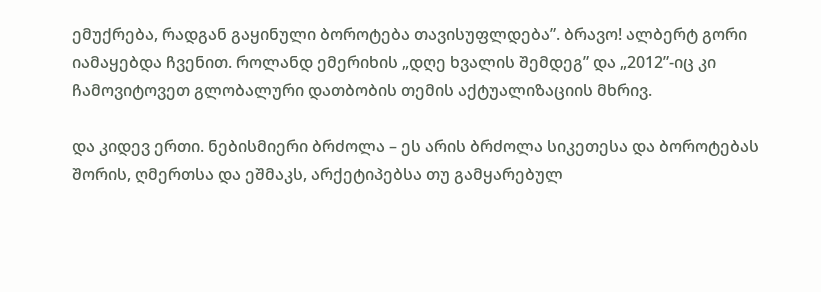ემუქრება, რადგან გაყინული ბოროტება თავისუფლდება”. ბრავო! ალბერტ გორი იამაყებდა ჩვენით. როლანდ ემერიხის „დღე ხვალის შემდეგ” და „2012”-იც კი ჩამოვიტოვეთ გლობალური დათბობის თემის აქტუალიზაციის მხრივ.

და კიდევ ერთი. ნებისმიერი ბრძოლა – ეს არის ბრძოლა სიკეთესა და ბოროტებას შორის, ღმერთსა და ეშმაკს, არქეტიპებსა თუ გამყარებულ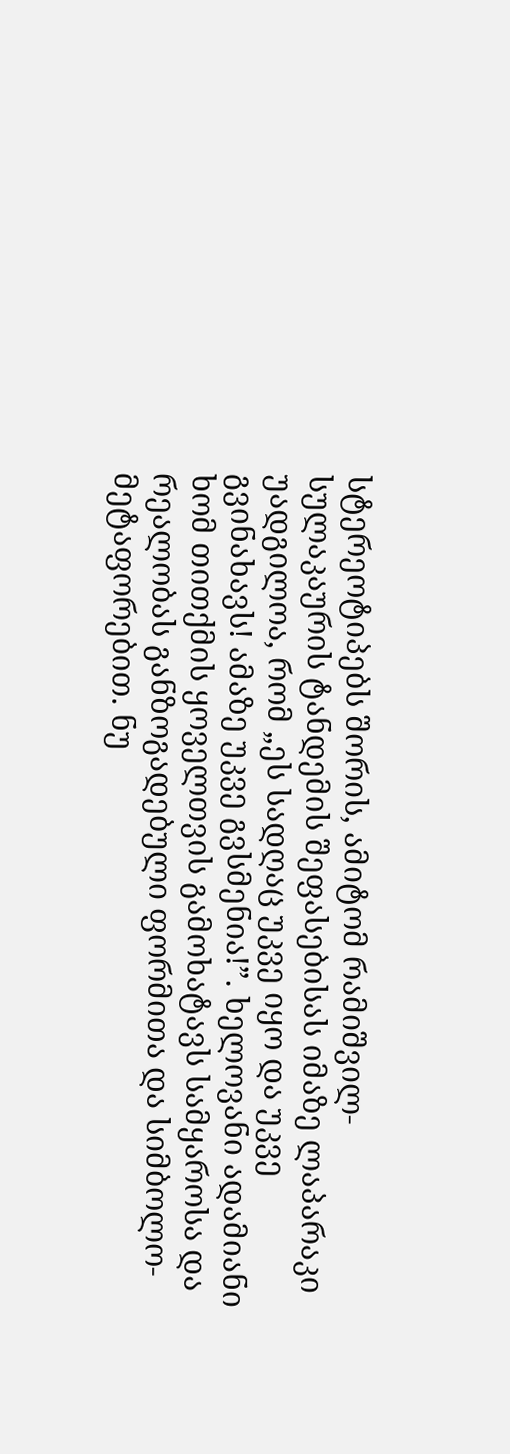სტერეოტიპებს შორის, ამიტომ რამიშვილ-სულაკაურის ტანდემის შეფასებისას იმაზე ლაპარაკი უადგილოა, რომ „ეს სადღაც უკვე იყო და უკვე გვინახავს! ამაზე უკვე გვსმენია!”. ხელოვანი ადამიანი ხომ თითქმის ყოველთვის გამოხატავს სამყაროსა და რეალობას განზოგადებული ფორმითა და სიმბოლო-მეტაფორებით. ნუ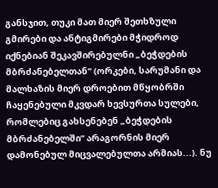განსჯით, თუკი მათ მიერ შეთხზული გმირები და ანტიგმირები მჭიდროდ იქნებიან შეკავშირებულნი „ბეჭდების მბრძანებელთან” (ორკები, სარუმანი და მალხაზის მიერ დროებით მწყობრში ჩაყენებული მკვდარ ხევსურთა სულები, რომლებიც გახსენებენ „ბეჭდების მბრძანებელში” არაგორნის მიერ დამონებულ მიცვალებულთა არმიას...). ნუ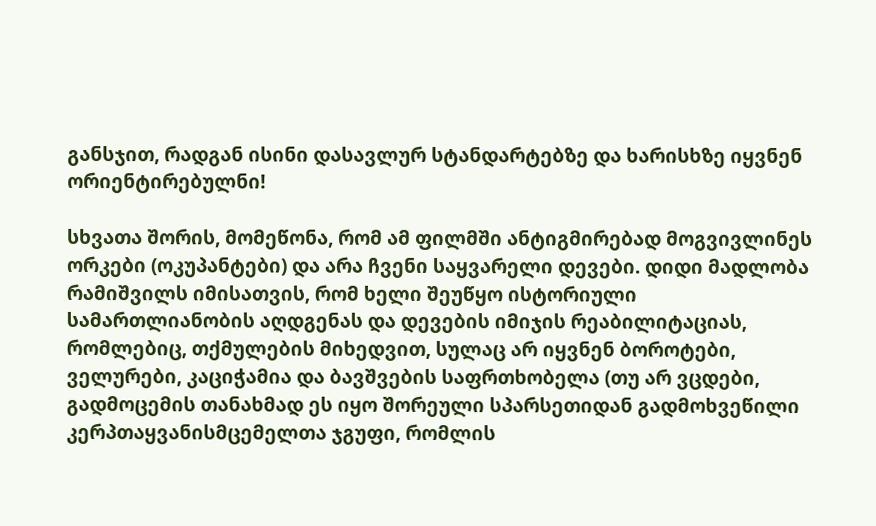განსჯით, რადგან ისინი დასავლურ სტანდარტებზე და ხარისხზე იყვნენ ორიენტირებულნი!

სხვათა შორის, მომეწონა, რომ ამ ფილმში ანტიგმირებად მოგვივლინეს ორკები (ოკუპანტები) და არა ჩვენი საყვარელი დევები. დიდი მადლობა რამიშვილს იმისათვის, რომ ხელი შეუწყო ისტორიული სამართლიანობის აღდგენას და დევების იმიჯის რეაბილიტაციას, რომლებიც, თქმულების მიხედვით, სულაც არ იყვნენ ბოროტები, ველურები, კაციჭამია და ბავშვების საფრთხობელა (თუ არ ვცდები, გადმოცემის თანახმად ეს იყო შორეული სპარსეთიდან გადმოხვეწილი კერპთაყვანისმცემელთა ჯგუფი, რომლის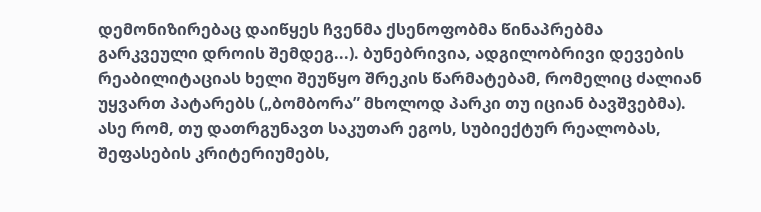დემონიზირებაც დაიწყეს ჩვენმა ქსენოფობმა წინაპრებმა გარკვეული დროის შემდეგ...). ბუნებრივია, ადგილობრივი დევების რეაბილიტაციას ხელი შეუწყო შრეკის წარმატებამ, რომელიც ძალიან უყვართ პატარებს („ბომბორა” მხოლოდ პარკი თუ იციან ბავშვებმა). ასე რომ, თუ დათრგუნავთ საკუთარ ეგოს, სუბიექტურ რეალობას, შეფასების კრიტერიუმებს,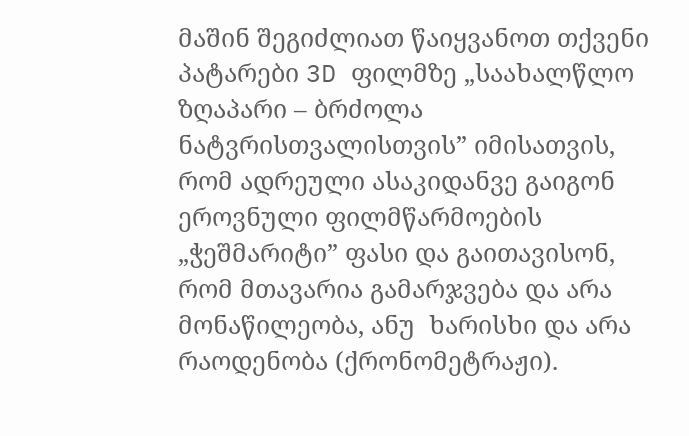მაშინ შეგიძლიათ წაიყვანოთ თქვენი პატარები 3D ფილმზე „საახალწლო ზღაპარი – ბრძოლა ნატვრისთვალისთვის” იმისათვის, რომ ადრეული ასაკიდანვე გაიგონ ეროვნული ფილმწარმოების „ჭეშმარიტი” ფასი და გაითავისონ, რომ მთავარია გამარჯვება და არა მონაწილეობა, ანუ  ხარისხი და არა რაოდენობა (ქრონომეტრაჟი).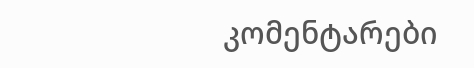კომენტარები